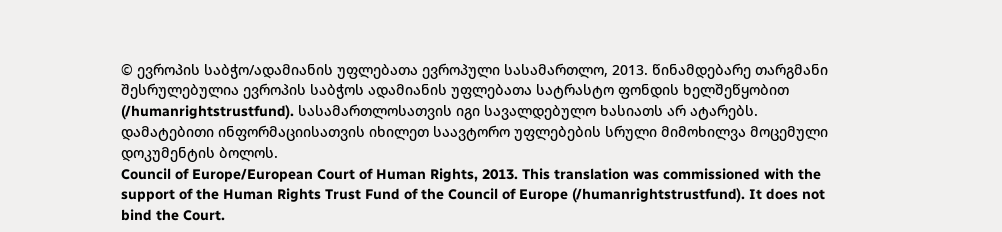© ევროპის საბჭო/ადამიანის უფლებათა ევროპული სასამართლო, 2013. წინამდებარე თარგმანი შესრულებულია ევროპის საბჭოს ადამიანის უფლებათა სატრასტო ფონდის ხელშეწყობით (/humanrightstrustfund). სასამართლოსათვის იგი სავალდებულო ხასიათს არ ატარებს. დამატებითი ინფორმაციისათვის იხილეთ საავტორო უფლებების სრული მიმოხილვა მოცემული დოკუმენტის ბოლოს.
Council of Europe/European Court of Human Rights, 2013. This translation was commissioned with the support of the Human Rights Trust Fund of the Council of Europe (/humanrightstrustfund). It does not bind the Court.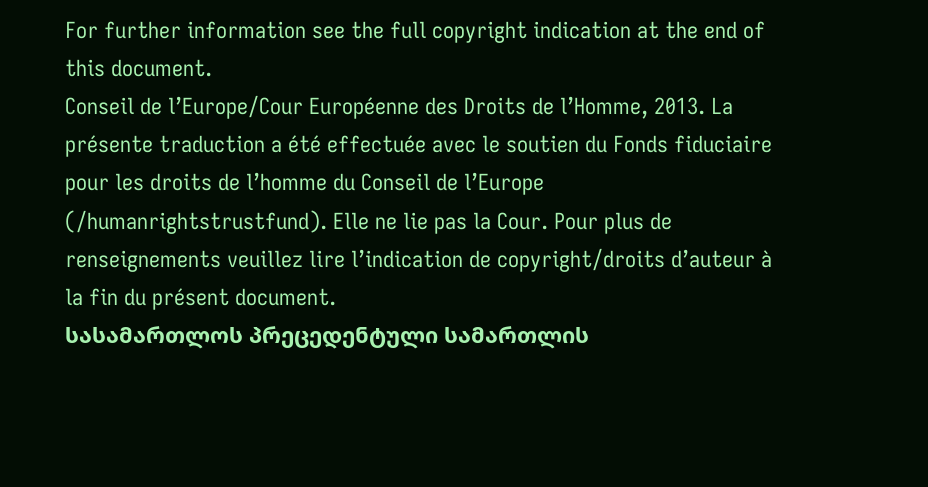For further information see the full copyright indication at the end of this document.
Conseil de l’Europe/Cour Européenne des Droits de l’Homme, 2013. La présente traduction a été effectuée avec le soutien du Fonds fiduciaire pour les droits de l’homme du Conseil de l’Europe (/humanrightstrustfund). Elle ne lie pas la Cour. Pour plus de renseignements veuillez lire l’indication de copyright/droits d’auteur à la fin du présent document.
სასამართლოს პრეცედენტული სამართლის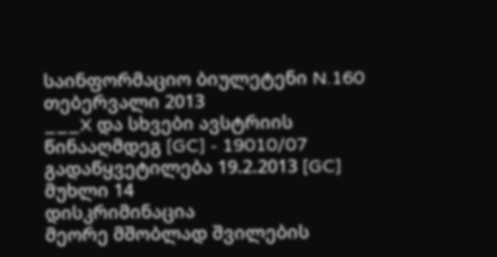საინფორმაციო ბიულეტენი N.160
თებერვალი 2013
___X და სხვები ავსტრიის წინააღმდეგ [GC] - 19010/07
გადაწყვეტილება 19.2.2013 [GC]
მუხლი 14
დისკრიმინაცია
მეორე მშობლად შვილების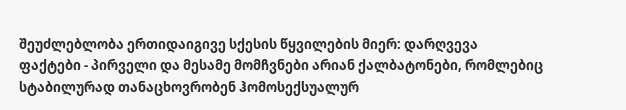შეუძლებლობა ერთიდაიგივე სქესის წყვილების მიერ: დარღვევა
ფაქტები - პირველი და მესამე მომჩვნები არიან ქალბატონები, რომლებიც სტაბილურად თანაცხოვრობენ ჰომოსექსუალურ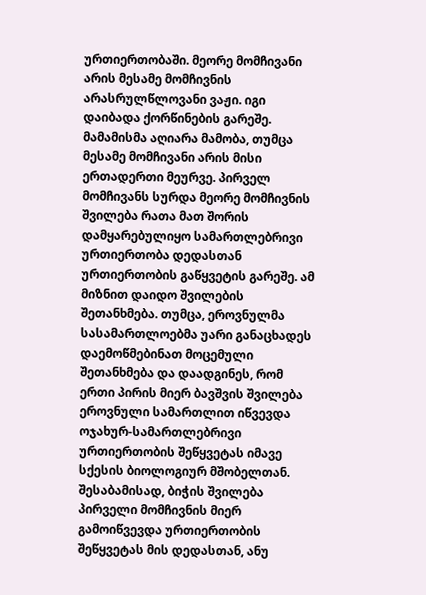ურთიერთობაში. მეორე მომჩივანი არის მესამე მომჩივნის არასრულწლოვანი ვაჟი. იგი დაიბადა ქორწინების გარეშე. მამამისმა აღიარა მამობა, თუმცა მესამე მომჩივანი არის მისი ერთადერთი მეურვე. პირველ მომჩივანს სურდა მეორე მომჩივნის შვილება რათა მათ შორის დამყარებულიყო სამართლებრივი ურთიერთობა დედასთან ურთიერთობის გაწყვეტის გარეშე. ამ მიზნით დაიდო შვილების შეთანხმება. თუმცა, ეროვნულმა სასამართლოებმა უარი განაცხადეს დაემოწმებინათ მოცემული შეთანხმება და დაადგინეს, რომ ერთი პირის მიერ ბავშვის შვილება ეროვნული სამართლით იწვევდა ოჯახურ-სამართლებრივი ურთიერთობის შეწყვეტას იმავე სქესის ბიოლოგიურ მშობელთან. შესაბამისად, ბიჭის შვილება პირველი მომჩივნის მიერ გამოიწვევდა ურთიერთობის შეწყვეტას მის დედასთან, ანუ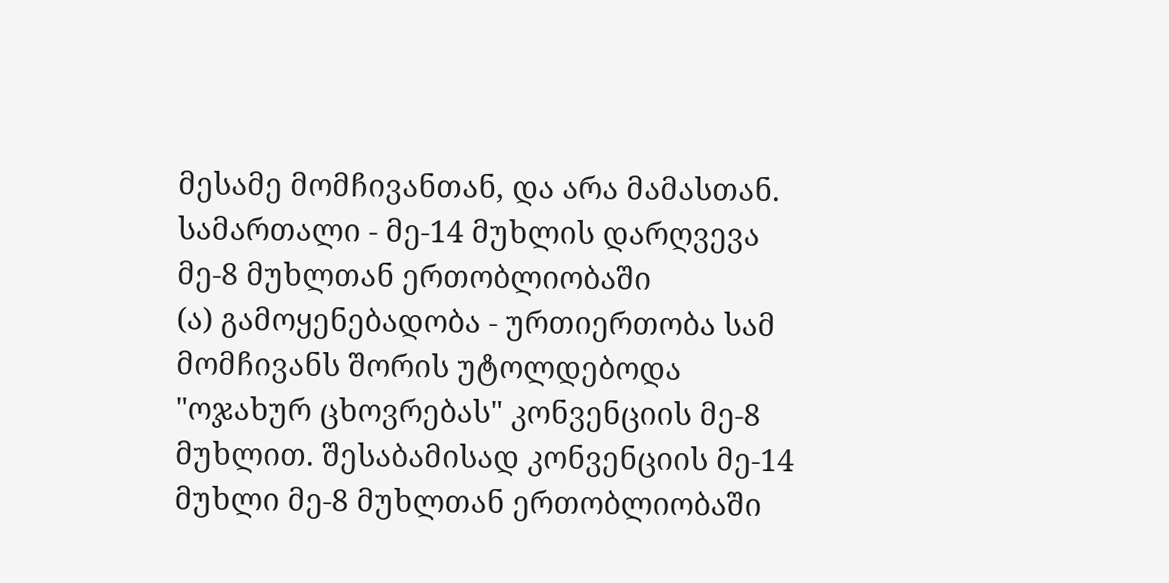მესამე მომჩივანთან, და არა მამასთან.
სამართალი - მე-14 მუხლის დარღვევა მე-8 მუხლთან ერთობლიობაში
(ა) გამოყენებადობა - ურთიერთობა სამ მომჩივანს შორის უტოლდებოდა "ოჯახურ ცხოვრებას" კონვენციის მე-8 მუხლით. შესაბამისად კონვენციის მე-14 მუხლი მე-8 მუხლთან ერთობლიობაში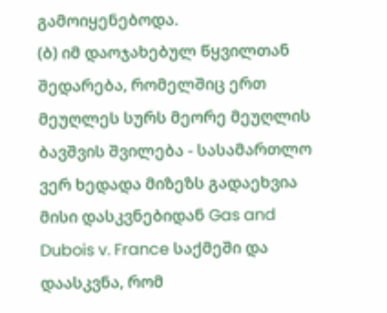გამოიყენებოდა.
(ბ) იმ დაოჯახებულ წყვილთან შედარება, რომელშიც ერთ მეუღლეს სურს მეორე მეუღლის ბავშვის შვილება - სასამართლო ვერ ხედადა მიზეზს გადაეხვია მისი დასკვნებიდან Gas and Dubois v. France საქმეში და დაასკვნა, რომ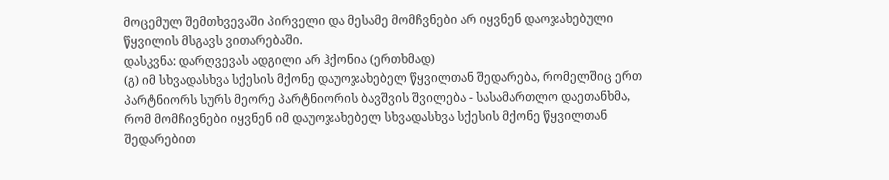მოცემულ შემთხვევაში პირველი და მესამე მომჩვნები არ იყვნენ დაოჯახებული წყვილის მსგავს ვითარებაში.
დასკვნა: დარღვევას ადგილი არ ჰქონია (ერთხმად)
(გ) იმ სხვადასხვა სქესის მქონე დაუოჯახებელ წყვილთან შედარება, რომელშიც ერთ პარტნიორს სურს მეორე პარტნიორის ბავშვის შვილება - სასამართლო დაეთანხმა, რომ მომჩივნები იყვნენ იმ დაუოჯახებელ სხვადასხვა სქესის მქონე წყვილთან შედარებით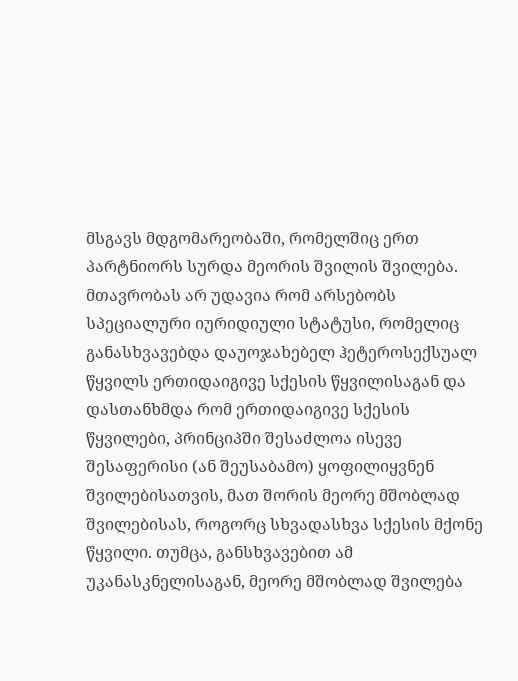მსგავს მდგომარეობაში, რომელშიც ერთ პარტნიორს სურდა მეორის შვილის შვილება. მთავრობას არ უდავია რომ არსებობს სპეციალური იურიდიული სტატუსი, რომელიც განასხვავებდა დაუოჯახებელ ჰეტეროსექსუალ წყვილს ერთიდაიგივე სქესის წყვილისაგან და დასთანხმდა რომ ერთიდაიგივე სქესის წყვილები, პრინციპში შესაძლოა ისევე შესაფერისი (ან შეუსაბამო) ყოფილიყვნენ შვილებისათვის, მათ შორის მეორე მშობლად შვილებისას, როგორც სხვადასხვა სქესის მქონე წყვილი. თუმცა, განსხვავებით ამ უკანასკნელისაგან, მეორე მშობლად შვილება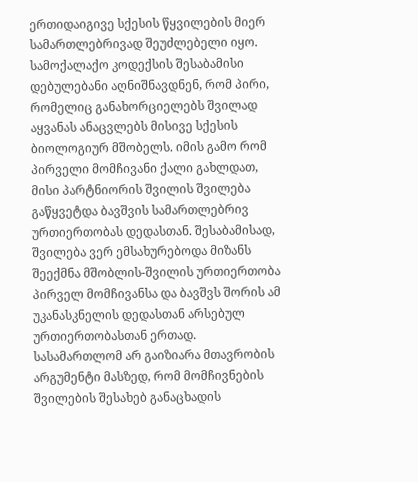ერთიდაიგივე სქესის წყვილების მიერ სამართლებრივად შეუძლებელი იყო. სამოქალაქო კოდექსის შესაბამისი დებულებანი აღნიშნავდნენ, რომ პირი, რომელიც განახორციელებს შვილად აყვანას ანაცვლებს მისივე სქესის ბიოლოგიურ მშობელს. იმის გამო რომ პირველი მომჩივანი ქალი გახლდათ, მისი პარტნიორის შვილის შვილება გაწყვეტდა ბავშვის სამართლებრივ ურთიერთობას დედასთან. შესაბამისად, შვილება ვერ ემსახურებოდა მიზანს შეექმნა მშობლის-შვილის ურთიერთობა პირველ მომჩივანსა და ბავშვს შორის ამ უკანასკნელის დედასთან არსებულ ურთიერთობასთან ერთად.
სასამართლომ არ გაიზიარა მთავრობის არგუმენტი მასზედ, რომ მომჩივნების შვილების შესახებ განაცხადის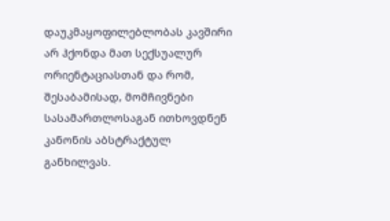დაუკმაყოფილებლობას კავშირი არ ჰქონდა მათ სექსუალურ ორიენტაციასთან და რომ, შესაბამისად, მომჩივნები სასამართლოსაგან ითხოვდნენ კანონის აბსტრაქტულ განხილვას.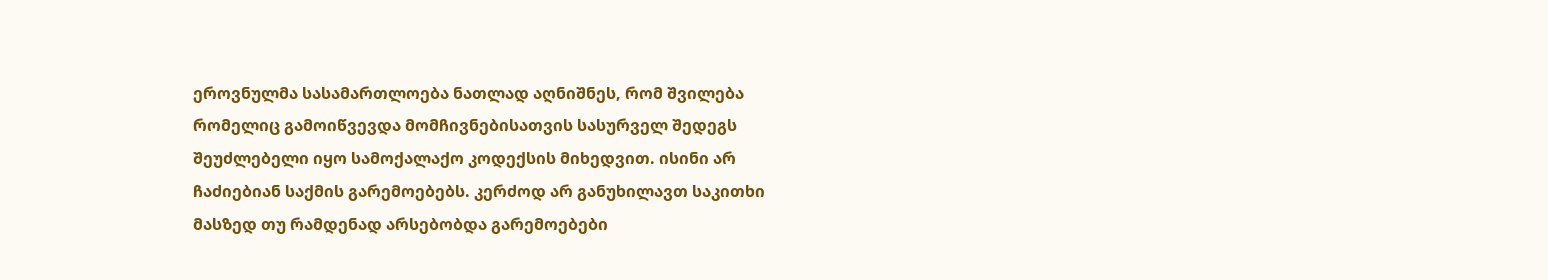ეროვნულმა სასამართლოება ნათლად აღნიშნეს, რომ შვილება რომელიც გამოიწვევდა მომჩივნებისათვის სასურველ შედეგს შეუძლებელი იყო სამოქალაქო კოდექსის მიხედვით. ისინი არ ჩაძიებიან საქმის გარემოებებს. კერძოდ არ განუხილავთ საკითხი მასზედ თუ რამდენად არსებობდა გარემოებები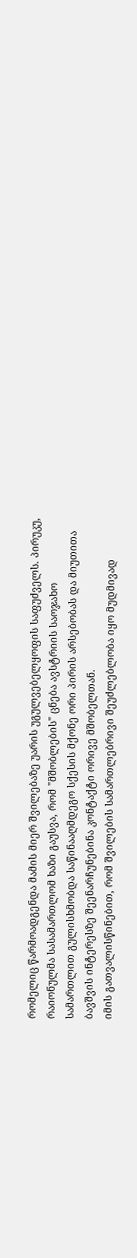რომელიც წარმოადგენდა მამის მიერ შვილებაზე უარის უგულვებელყოფის საფუძველს. პირუკუ, რაიონულმა სასამართლომ ხაზი გაუსვა, რომ "მშობლების" ცნება ავსტრიის საოჯახო სამართლით გულისხმობდა საწინააღმდეგო სქესის მქონე ორი პირის არსებობას და მიუთითა ბავშვის ინტერესზე შეენარჩუნებინა კონტაქტი ორივე მშობელთან.
იმის გათვალისწინებით, რომ შვილების სამართლებრივი შეუძლებლობა იყო მუდმივად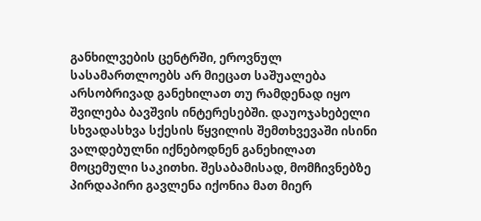განხილვების ცენტრში, ეროვნულ სასამართლოებს არ მიეცათ საშუალება არსობრივად განეხილათ თუ რამდენად იყო შვილება ბავშვის ინტერესებში. დაუოჯახებელი სხვადასხვა სქესის წყვილის შემთხვევაში ისინი ვალდებულნი იქნებოდნენ განეხილათ მოცემული საკითხი. შესაბამისად, მომჩივნებზე პირდაპირი გავლენა იქონია მათ მიერ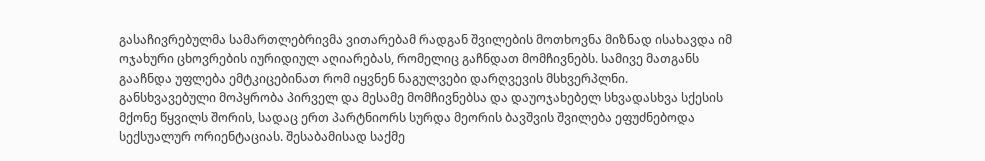გასაჩივრებულმა სამართლებრივმა ვითარებამ რადგან შვილების მოთხოვნა მიზნად ისახავდა იმ ოჯახური ცხოვრების იურიდიულ აღიარებას, რომელიც გაჩნდათ მომჩივნებს. სამივე მათგანს გააჩნდა უფლება ემტკიცებინათ რომ იყვნენ ნაგულვები დარღვევის მსხვერპლნი.
განსხვავებული მოპყრობა პირველ და მესამე მომჩივნებსა და დაუოჯახებელ სხვადასხვა სქესის მქონე წყვილს შორის, სადაც ერთ პარტნიორს სურდა მეორის ბავშვის შვილება ეფუძნებოდა სექსუალურ ორიენტაციას. შესაბამისად საქმე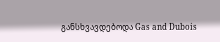განსხვავდებოდა Gas and Dubois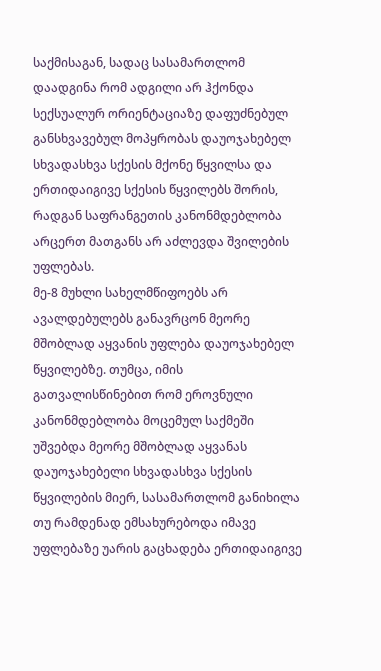საქმისაგან, სადაც სასამართლომ დაადგინა რომ ადგილი არ ჰქონდა სექსუალურ ორიენტაციაზე დაფუძნებულ განსხვავებულ მოპყრობას დაუოჯახებელ სხვადასხვა სქესის მქონე წყვილსა და ერთიდაიგივე სქესის წყვილებს შორის, რადგან საფრანგეთის კანონმდებლობა არცერთ მათგანს არ აძლევდა შვილების უფლებას.
მე-8 მუხლი სახელმწიფოებს არ ავალდებულებს განავრცონ მეორე მშობლად აყვანის უფლება დაუოჯახებელ წყვილებზე. თუმცა, იმის გათვალისწინებით რომ ეროვნული კანონმდებლობა მოცემულ საქმეში უშვებდა მეორე მშობლად აყვანას დაუოჯახებელი სხვადასხვა სქესის წყვილების მიერ, სასამართლომ განიხილა თუ რამდენად ემსახურებოდა იმავე უფლებაზე უარის გაცხადება ერთიდაიგივე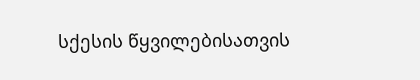სქესის წყვილებისათვის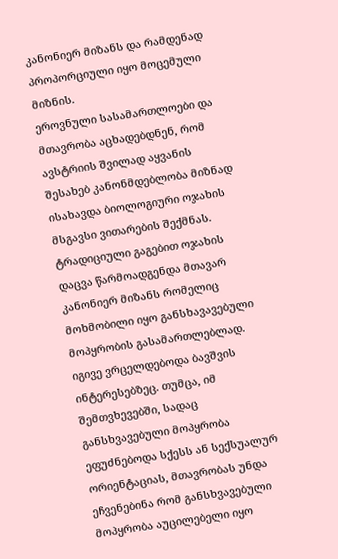კანონიერ მიზანს და რამდენად პროპორციული იყო მოცემული მიზნის.
ეროვნული სასამართლოები და მთავრობა აცხადებდნენ, რომ ავსტრიის შვილად აყვანის შესახებ კანონმდებლობა მიზნად ისახავდა ბიოლოგიური ოჯახის მსგავსი ვითარების შექმნას. ტრადიციული გაგებით ოჯახის დაცვა წარმოადგენდა მთავარ კანონიერ მიზანს რომელიც მოხმობილი იყო განსხავავებული მოპყრობის გასამართლებლად. იგივე ვრცელდებოდა ბავშვის ინტერესებზეც. თუმცა, იმ შემთვხევებში, სადაც განსხვავებული მოპყრობა ეფუძნებოდა სქესს ან სექსუალურ ორიენტაციას, მთავრობას უნდა ეჩვენებინა რომ განსხვავებული მოპყრობა აუცილებელი იყო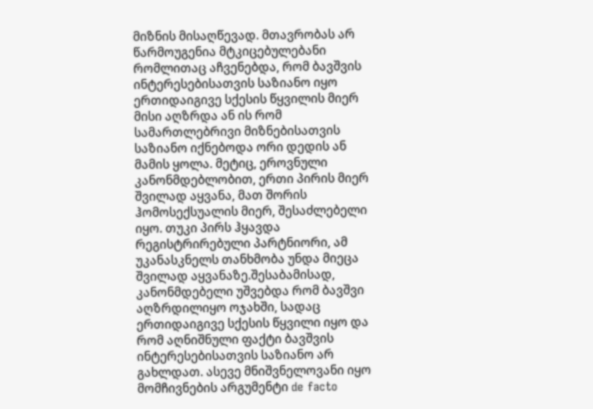მიზნის მისაღწევად. მთავრობას არ წარმოუგენია მტკიცებულებანი რომლითაც აჩვენებდა, რომ ბავშვის ინტერესებისათვის საზიანო იყო ერთიდაიგივე სქესის წყვილის მიერ მისი აღზრდა ან ის რომ სამართლებრივი მიზნებისათვის საზიანო იქნებოდა ორი დედის ან მამის ყოლა. მეტიც, ეროვნული კანონმდებლობით, ერთი პირის მიერ შვილად აყვანა, მათ შორის ჰომოსექსუალის მიერ, შესაძლებელი იყო. თუკი პირს ჰყავდა რეგისტრირებული პარტნიორი, ამ უკანასკნელს თანხმობა უნდა მიეცა შვილად აყვანაზე.შესაბამისად, კანონმდებელი უშვებდა რომ ბავშვი აღზრდილიყო ოჯახში, სადაც ერთიდაიგივე სქესის წყვილი იყო და რომ აღნიშნული ფაქტი ბავშვის ინტერესებისათვის საზიანო არ გახლდათ. ასევე მნიშვნელოვანი იყო მომჩივნების არგუმენტი de facto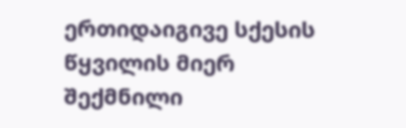ერთიდაიგივე სქესის წყვილის მიერ შექმნილი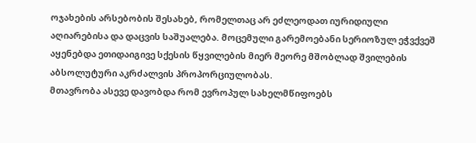ოჯახების არსებობის შესახებ, რომელთაც არ ეძლეოდათ იურიდიული აღიარებისა და დაცვის საშუალება. მოცემული გარემოებანი სერიოზულ ეჭვქვეშ აყენებდა ეთიდაიგივე სქესის წყვილების მიერ მეორე მშობლად შვილების აბსოლუტური აკრძალვის პროპორციულობას.
მთავრობა ასევე დავობდა რომ ევროპულ სახელმწიფოებს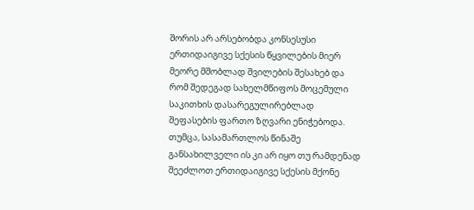შორის არ არსებობდა კონსესუსი ერთიდაიგივე სქესის წყვილების მიერ მეორე მშობლად შვილების შესახებ და რომ შედეგად სახელმწიფოს მოცემული საკითხის დასარეგულირებლად შეფასების ფართო ზღვარი ენიჭებოდა.
თუმცა, სასამართლოს წინაშე განსახილველი ის კი არ იყო თუ რამდენად შეეძლოთ ერთიდაიგივე სქესის მქონე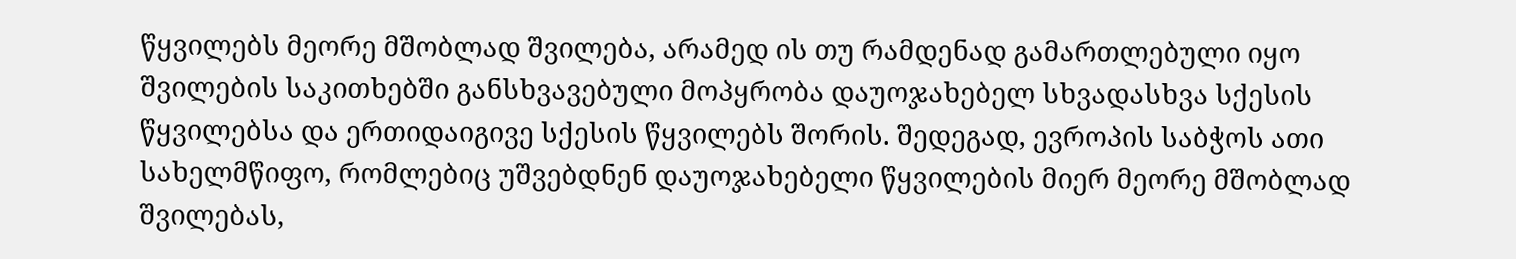წყვილებს მეორე მშობლად შვილება, არამედ ის თუ რამდენად გამართლებული იყო შვილების საკითხებში განსხვავებული მოპყრობა დაუოჯახებელ სხვადასხვა სქესის წყვილებსა და ერთიდაიგივე სქესის წყვილებს შორის. შედეგად, ევროპის საბჭოს ათი სახელმწიფო, რომლებიც უშვებდნენ დაუოჯახებელი წყვილების მიერ მეორე მშობლად შვილებას,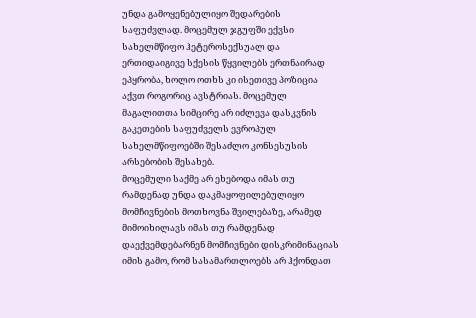უნდა გამოყენებულიყო შედარების საფუძვლად. მოცემულ ჯგუფში ექვსი სახელმწიფო ჰეტეროსექსუალ და ერთიდაიგივე სქესის წყვილებს ერთნაირად ეპყრობა, ხოლო ოთხს კი ისეთივე პოზიცია აქვთ როგორიც ავსტრიას. მოცემულ მაგალითთა სიმცირე არ იძლევა დასკვნის გაკეთების საფუძველს ევროპულ სახელმწიფოებში შესაძლო კონსესუსის არსებობის შესახებ.
მოცემული საქმე არ ეხებოდა იმას თუ რამდენად უნდა დაკმაყოფილებულიყო მომჩივნების მოთხოვნა შვილებაზე, არამედ მიმოიხილავს იმას თუ რამდენად დაექვემდებარნენ მომჩივნები დისკრიმინაციას იმის გამო, რომ სასამართლოებს არ ჰქონდათ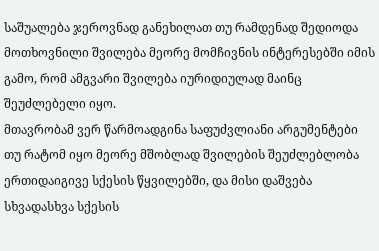საშუალება ჯეროვნად განეხილათ თუ რამდენად შედიოდა მოთხოვნილი შვილება მეორე მომჩივნის ინტერესებში იმის გამო, რომ ამგვარი შვილება იურიდიულად მაინც შეუძლებელი იყო.
მთავრობამ ვერ წარმოადგინა საფუძვლიანი არგუმენტები თუ რატომ იყო მეორე მშობლად შვილების შეუძლებლობა ერთიდაიგივე სქესის წყვილებში, და მისი დაშვება სხვადასხვა სქესის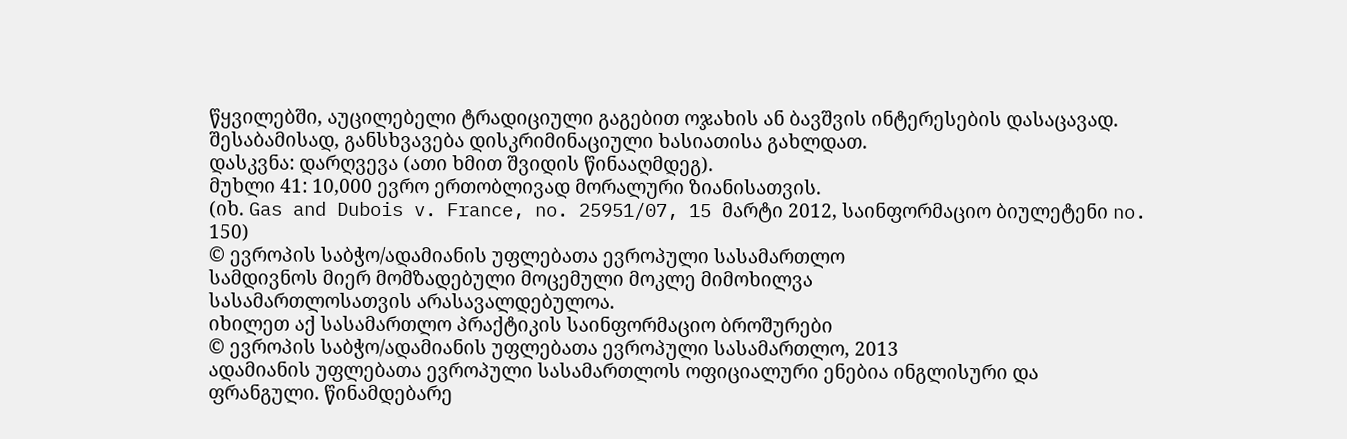წყვილებში, აუცილებელი ტრადიციული გაგებით ოჯახის ან ბავშვის ინტერესების დასაცავად. შესაბამისად, განსხვავება დისკრიმინაციული ხასიათისა გახლდათ.
დასკვნა: დარღვევა (ათი ხმით შვიდის წინააღმდეგ).
მუხლი 41: 10,000 ევრო ერთობლივად მორალური ზიანისათვის.
(იხ. Gas and Dubois v. France, no. 25951/07, 15 მარტი 2012, საინფორმაციო ბიულეტენი no. 150)
© ევროპის საბჭო/ადამიანის უფლებათა ევროპული სასამართლო
სამდივნოს მიერ მომზადებული მოცემული მოკლე მიმოხილვა
სასამართლოსათვის არასავალდებულოა.
იხილეთ აქ სასამართლო პრაქტიკის საინფორმაციო ბროშურები
© ევროპის საბჭო/ადამიანის უფლებათა ევროპული სასამართლო, 2013
ადამიანის უფლებათა ევროპული სასამართლოს ოფიციალური ენებია ინგლისური და ფრანგული. წინამდებარე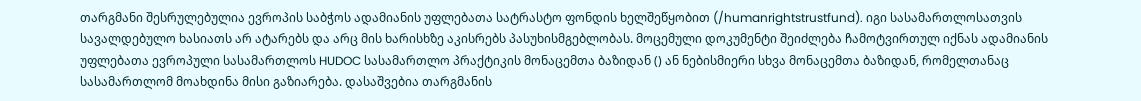თარგმანი შესრულებულია ევროპის საბჭოს ადამიანის უფლებათა სატრასტო ფონდის ხელშეწყობით (/humanrightstrustfund). იგი სასამართლოსათვის სავალდებულო ხასიათს არ ატარებს და არც მის ხარისხზე აკისრებს პასუხისმგებლობას. მოცემული დოკუმენტი შეიძლება ჩამოტვირთულ იქნას ადამიანის უფლებათა ევროპული სასამართლოს HUDOC სასამართლო პრაქტიკის მონაცემთა ბაზიდან () ან ნებისმიერი სხვა მონაცემთა ბაზიდან, რომელთანაც სასამართლომ მოახდინა მისი გაზიარება. დასაშვებია თარგმანის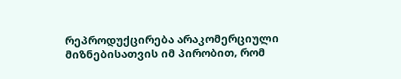რეპროდუქცირება არაკომერციული მიზნებისათვის იმ პირობით, რომ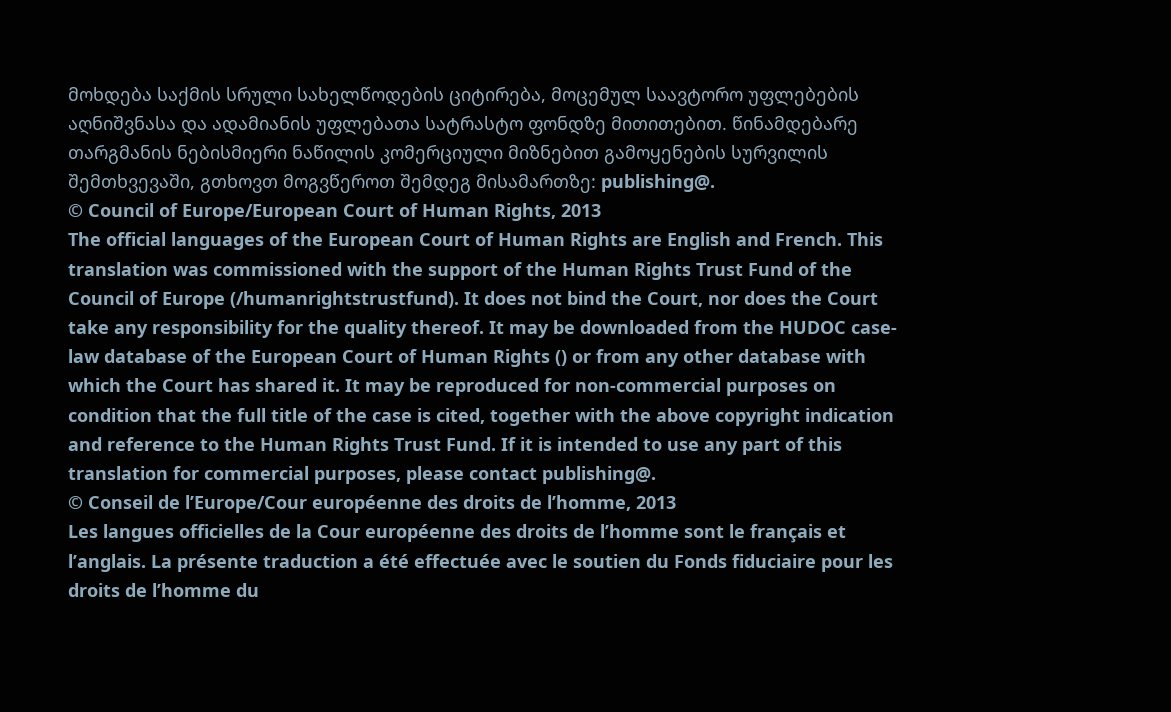მოხდება საქმის სრული სახელწოდების ციტირება, მოცემულ საავტორო უფლებების აღნიშვნასა და ადამიანის უფლებათა სატრასტო ფონდზე მითითებით. წინამდებარე თარგმანის ნებისმიერი ნაწილის კომერციული მიზნებით გამოყენების სურვილის შემთხვევაში, გთხოვთ მოგვწეროთ შემდეგ მისამართზე: publishing@.
© Council of Europe/European Court of Human Rights, 2013
The official languages of the European Court of Human Rights are English and French. This translation was commissioned with the support of the Human Rights Trust Fund of the Council of Europe (/humanrightstrustfund). It does not bind the Court, nor does the Court take any responsibility for the quality thereof. It may be downloaded from the HUDOC case-law database of the European Court of Human Rights () or from any other database with which the Court has shared it. It may be reproduced for non-commercial purposes on condition that the full title of the case is cited, together with the above copyright indication and reference to the Human Rights Trust Fund. If it is intended to use any part of this translation for commercial purposes, please contact publishing@.
© Conseil de l’Europe/Cour européenne des droits de l’homme, 2013
Les langues officielles de la Cour européenne des droits de l’homme sont le français et l’anglais. La présente traduction a été effectuée avec le soutien du Fonds fiduciaire pour les droits de l’homme du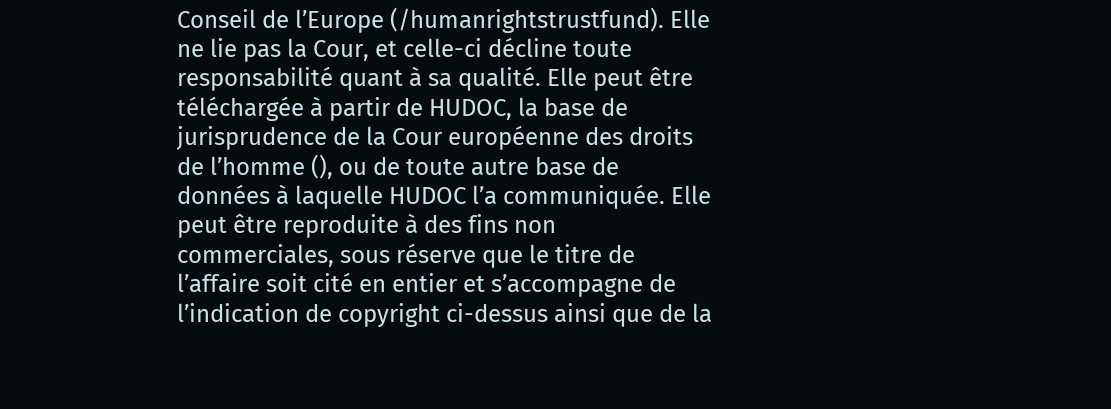Conseil de l’Europe (/humanrightstrustfund). Elle ne lie pas la Cour, et celle-ci décline toute responsabilité quant à sa qualité. Elle peut être téléchargée à partir de HUDOC, la base de jurisprudence de la Cour européenne des droits de l’homme (), ou de toute autre base de données à laquelle HUDOC l’a communiquée. Elle peut être reproduite à des fins non commerciales, sous réserve que le titre de l’affaire soit cité en entier et s’accompagne de l’indication de copyright ci-dessus ainsi que de la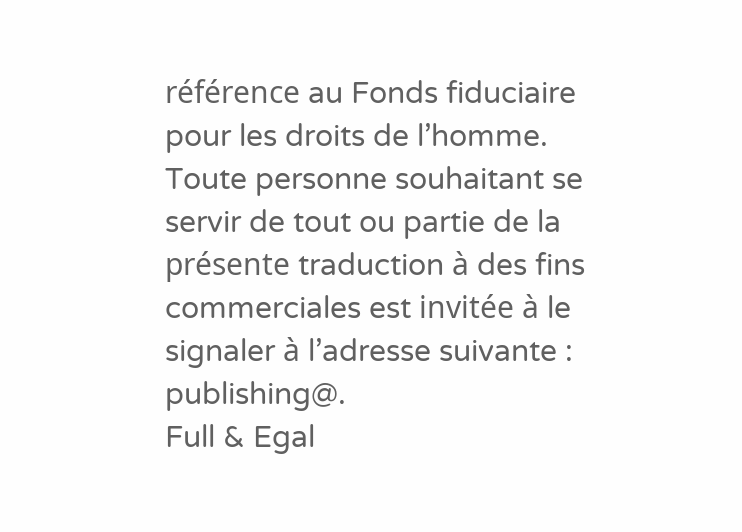référence au Fonds fiduciaire pour les droits de l’homme. Toute personne souhaitant se servir de tout ou partie de la présente traduction à des fins commerciales est invitée à le signaler à l’adresse suivante : publishing@.
Full & Egal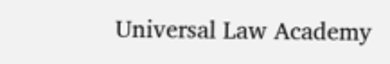Universal Law Academy